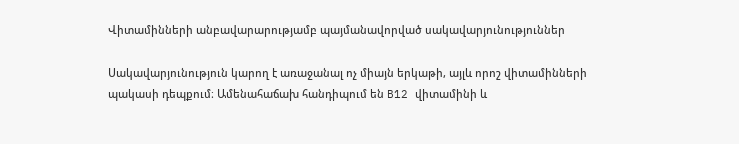Վիտամինների անբավարարությամբ պայմանավորված սակավարյունություններ

Սակավարյունություն կարող է առաջանալ ոչ միայն երկաթի, այլև որոշ վիտամինների պակասի դեպքում։ Ամենահաճախ հանդիպում են B12 վիտամինի և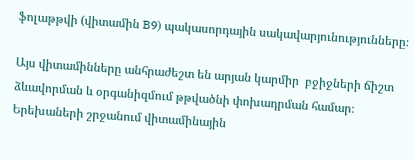ֆոլաթթվի (վիտամին B9) պակասորդային սակավարյունությունները։

Այս վիտամինները անհրաժեշտ են արյան կարմիր  բջիջների ճիշտ ձևավորման և օրգանիզմում թթվածնի փոխադրման համար։
Երեխաների շրջանում վիտամինային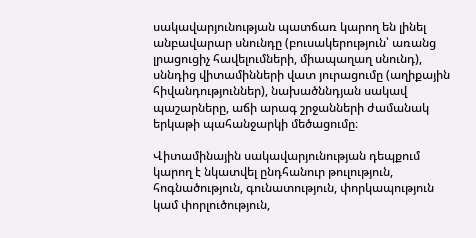սակավարյունության պատճառ կարող են լինել անբավարար սնունդը (բուսակերություն՝ առանց լրացուցիչ հավելումների, միապաղաղ սնունդ), սննդից վիտամինների վատ յուրացումը (աղիքային հիվանդություններ), նախածննդյան սակավ պաշարները, աճի արագ շրջանների ժամանակ երկաթի պահանջարկի մեծացումը։

Վիտամինային սակավարյունության դեպքում կարող է նկատվել ընդհանուր թուլություն, հոգնածություն, գունատություն, փորկապություն կամ փորլուծություն,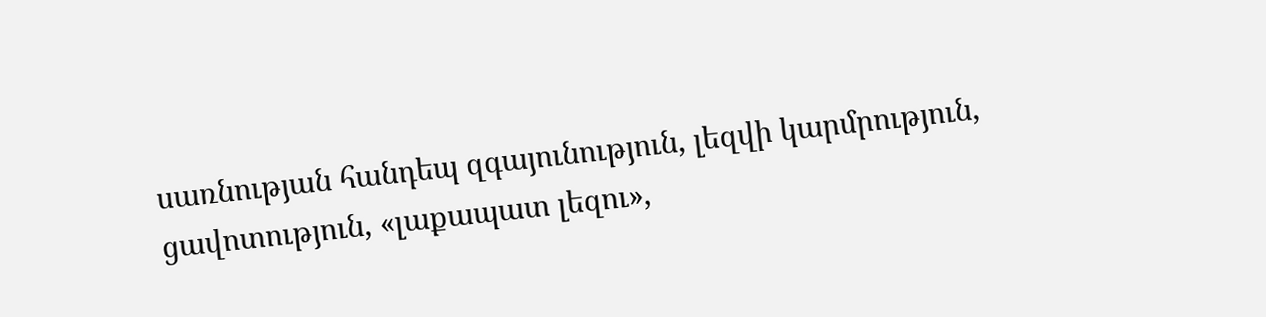սառնության հանդեպ զգայունություն, լեզվի կարմրություն, ցավոտություն, «լաքապատ լեզու»,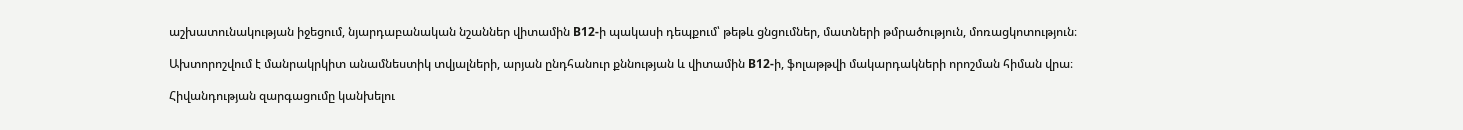աշխատունակության իջեցում, նյարդաբանական նշաններ վիտամին B12-ի պակասի դեպքում՝ թեթև ցնցումներ, մատների թմրածություն, մոռացկոտություն։

Ախտորոշվում է մանրակրկիտ անամնեստիկ տվյալների, արյան ընդհանուր քննության և վիտամին B12-ի, ֆոլաթթվի մակարդակների որոշման հիման վրա։

Հիվանդության զարգացումը կանխելու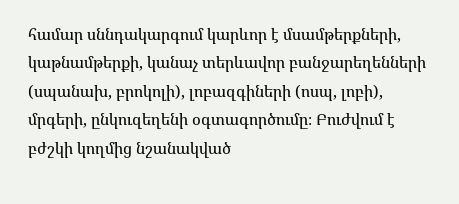համար սննդակարգում կարևոր է մսամթերքների, կաթնամթերքի, կանաչ տերևավոր բանջարեղենների (սպանախ, բրոկոլի), լոբազգիների (ոսպ, լոբի), մրգերի, ընկուզեղենի օգտագործումը։ Բուժվում է բժշկի կողմից նշանակված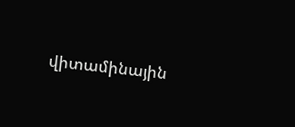վիտամինային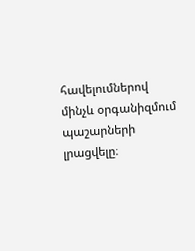հավելումներով մինչև օրգանիզմում պաշարների լրացվելը։